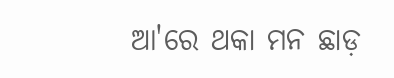ଆ'ରେ ଥକା ମନ ଛାଡ଼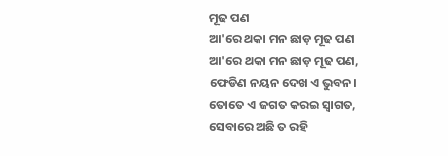ମୂଢ ପଣ
ଆ'ରେ ଥକା ମନ ଛାଡ଼ ମୂଢ ପଣ
ଆ'ରେ ଥକା ମନ ଛାଡ଼ ମୂଢ ପଣ,
ଫେଡିଣ ନୟନ ଦେଖ ଏ ଭୁବନ।
ତୋତେ ଏ ଜଗତ କରଇ ସ୍ଵାଗତ,
ସେବାରେ ଅଛି ତ ରହି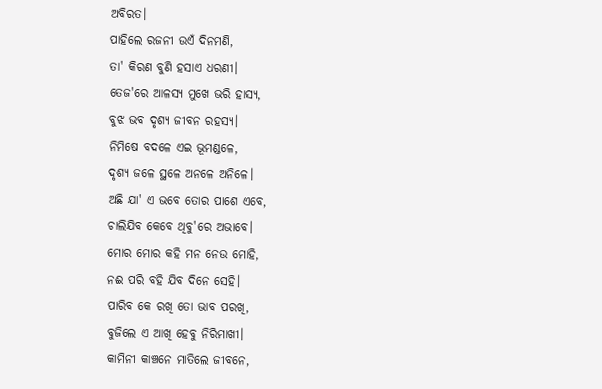ଅବିରତ।
ପାହିଲେ ରଜନୀ ଉଏଁ ଦିନମଣି,
ତା' କିରଣ ବୁଣି ହସାଏ ଧରଣୀ।
ତେଜ'ରେ ଆଳସ୍ୟ ମୁଖେ ଭରି ହାସ୍ୟ,
ବୁଝ ଭବ ଦୃଶ୍ୟ ଜୀବନ ରହସ୍ୟ।
ନିମିଷେ ବଦଳେ ଏଇ ଭୂମଣ୍ଡଳେ,
ଦୃଶ୍ୟ ଜଳେ ସ୍ଥଳେ ଅନଳେ ଅନିଳେ।
ଅଛି ଯା' ଏ ଭବେ ତୋର ପାଶେ ଏବେ,
ଚାଲିଯିବ କେବେ ଥିବୁ'ରେ ଅଭାବେ।
ମୋର ମୋର କହି ମନ ନେଉ ମୋହି,
ନଈ ପରି ବହି ଯିବ ଦିନେ ସେହି।
ପାରିବ କେ ରଖି ତୋ ଭାବ ପରଖି,
ବୁଜିଲେ ଏ ଆଖି ହେବୁ ନିରିମାଖୀ।
କାମିନୀ କାଞ୍ଚନେ ମାତିଲେ ଜୀବନେ,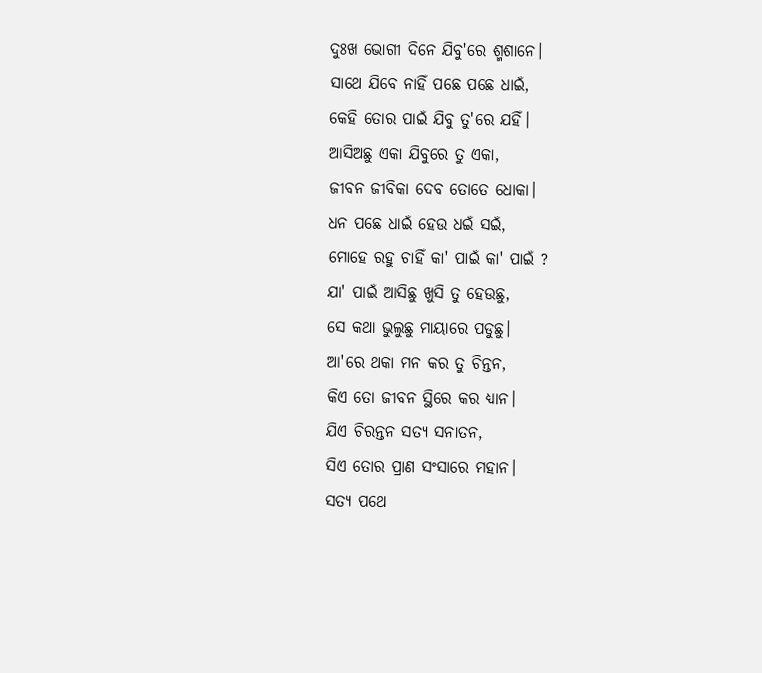ଦୁଃଖ ଭୋଗୀ ଦିନେ ଯିବୁ'ରେ ଶ୍ମଶାନେ।
ସାଥେ ଯିବେ ନାହିଁ ପଛେ ପଛେ ଧାଇଁ,
କେହି ତୋର ପାଇଁ ଯିବୁ ତୁ'ରେ ଯହିଁ।
ଆସିଅଛୁ ଏକା ଯିବୁରେ ତୁ ଏକା,
ଜୀବନ ଜୀବିକା ଦେବ ତୋତେ ଧୋକା।
ଧନ ପଛେ ଧାଇଁ ହେଉ ଧଇଁ ସଇଁ,
ମୋହେ ରହୁ ଚାହିଁ କା' ପାଇଁ କା' ପାଇଁ ?
ଯା' ପାଇଁ ଆସିଛୁ ଖୁସି ତୁ ହେଉଛୁ,
ସେ କଥା ଭୁଲୁଛୁ ମାୟାରେ ପଡୁଛୁ।
ଆ'ରେ ଥକା ମନ କର ତୁ ଚିନ୍ତନ,
କିଏ ତୋ ଜୀବନ ସ୍ଥିରେ କର ଧ୍ୟାନ।
ଯିଏ ଚିରନ୍ତନ ସତ୍ୟ ସନାତନ,
ସିଏ ତୋର ପ୍ରାଣ ସଂସାରେ ମହାନ।
ସତ୍ୟ ପଥେ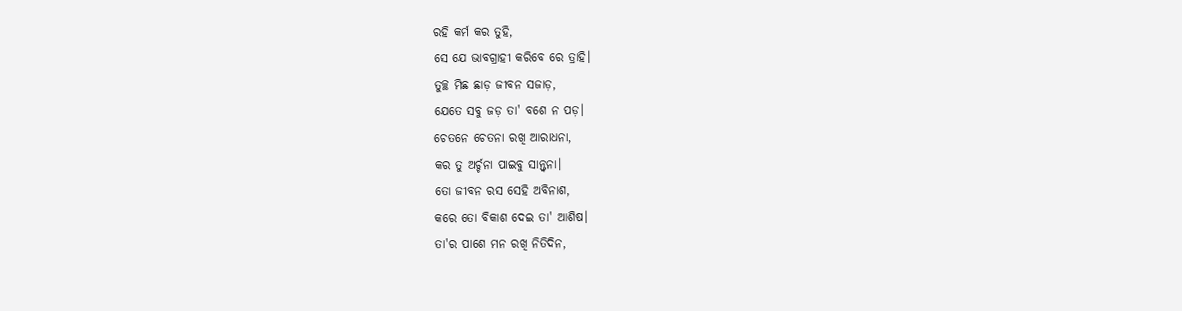ରହି କର୍ମ କର ତୁହି,
ସେ ଯେ ଭାବଗ୍ରାହୀ କରିବେ ରେ ତ୍ରାହି।
ତୁଚ୍ଛ ମିଛ ଛାଡ଼ ଜୀବନ ସଜାଡ଼,
ଯେତେ ସବୁ ଜଡ଼ ତା' ବଶେ ନ ପଡ଼।
ଚେତନେ ଚେତନା ରଖି ଆରାଧନା,
କର ତୁ ଅର୍ଚ୍ଚନା ପାଇବୁ ସାନ୍ତ୍ଵନା।
ତୋ ଜୀବନ ରସ ସେହି ଅବିନାଶ,
କରେ ତୋ ବିକାଶ ଦେଇ ତା' ଆଶିଷ।
ତା'ର ପାଶେ ମନ ରଖି ନିତିଦିନ,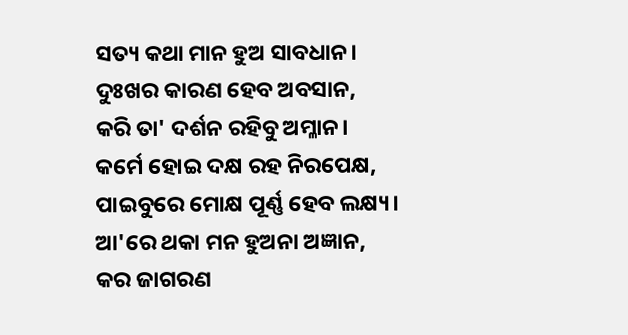ସତ୍ୟ କଥା ମାନ ହୁଅ ସାବଧାନ।
ଦୁଃଖର କାରଣ ହେବ ଅବସାନ,
କରି ତା' ଦର୍ଶନ ରହିବୁ ଅମ୍ଳାନ।
କର୍ମେ ହୋଇ ଦକ୍ଷ ରହ ନିରପେକ୍ଷ,
ପାଇବୁରେ ମୋକ୍ଷ ପୂର୍ଣ୍ଣ ହେବ ଲକ୍ଷ୍ୟ।
ଆ'ରେ ଥକା ମନ ହୁଅନା ଅଜ୍ଞାନ,
କର ଜାଗରଣ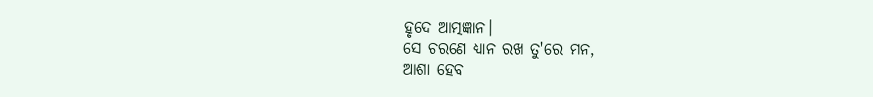ହୃଦେ ଆତ୍ମଜ୍ଞାନ।
ସେ ଚରଣେ ଧ୍ୟାନ ରଖ ତୁ'ରେ ମନ,
ଆଶା ହେବ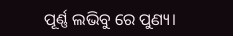ପୂର୍ଣ୍ଣ ଲଭିବୁ ରେ ପୁଣ୍ୟ।